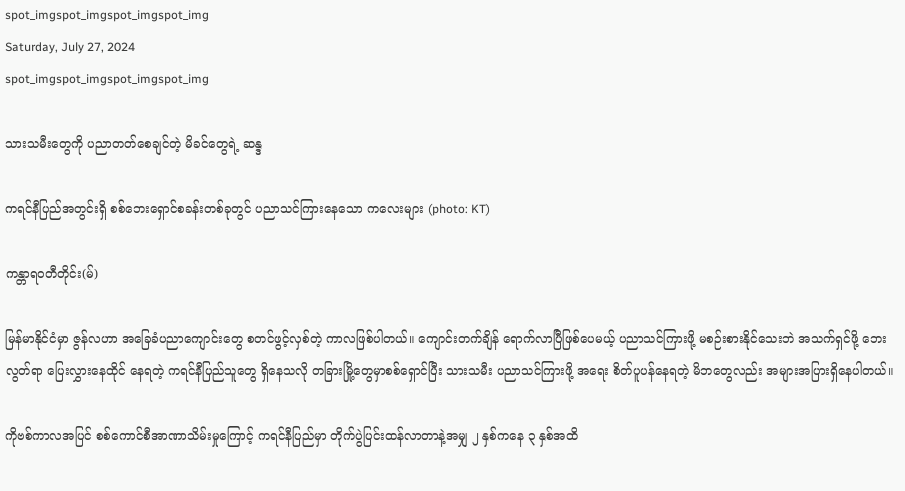spot_imgspot_imgspot_imgspot_img
Saturday, July 27, 2024
spot_imgspot_imgspot_imgspot_img

သားသမီးတွေကို ပညာတတ်စေချင်တဲ့ မိခင်တွေရဲ့ ဆန္ဒ

ကရင်နီပြည်အတွင်းရှိ စစ်ဘေးရှောင်စခန်းတစ်ခုတွင် ပညာသင်ကြားနေသော ကလေးများ (photo: KT)

ကန္တာရဝတီတိုင်း(မ်)

မြန်မာနိုင်ငံမှာ ဇွန်လဟာ အခြေခံပညာကျောင်းတွေ စတင်ဖွင့်လှစ်တဲ့ ကာလဖြစ်ပါတယ်။ ကျောင်းတက်ချိန် ရောက်လာပြီဖြစ်ပေမယ့် ပညာသင်ကြားဖို့ မစဉ်းစားနိုင်သေးဘဲ အသက်ရှင်ဖို့ ဘေးလွတ်ရာ ပြေးလွှားနေထိုင် နေရတဲ့ ကရင်နီပြည်သူတွေ ရှိနေသလို တခြားမြို့တွေမှာစစ်ရှောင်ပြီး သားသမီး ပညာသင်ကြားဖို့ အရေး စိတ်ပူပန်နေရတဲ့ မိဘတွေလည်း အများအပြားရှိနေပါတယ်။

ကိုဗစ်ကာလအပြင် စစ်ကောင်စီအာဏာသိမ်းမှုကြောင့် ကရင်နီပြည်မှာ တိုက်ပွဲပြင်းထန်လာတာနဲ့အမျှ ၂ နှစ်ကနေ ၃ နှစ်အထိ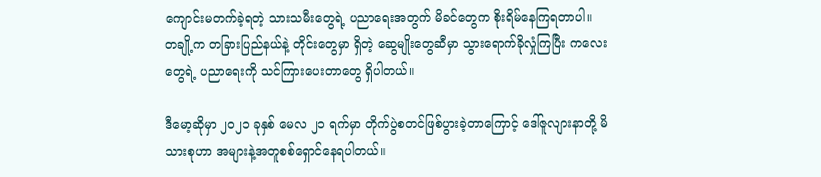ကျောင်းမတက်ခဲ့ရတဲ့ သားသမီးတွေရဲ့ ပညာရေးအတွက် မိခင်တွေက စိုးရိမ်နေကြရတာပါ။ တချို့က တခြားပြည်နယ်နဲ့ တိုင်းတွေမှာ ရှိတဲ့ ဆွေမျိုးတွေဆီမှာ သွားရောက်ခိုလှုံကြပြီး ကလေးတွေရဲ့ ပညာရေးကို သင်ကြားပေးတာတွေ ရှိပါတယ်။

ဒီမော့ဆိုမှာ ၂၀၂၁ ခုနှစ် မေလ ၂၁ ရက်မှာ တိုက်ပွဲစတင်ဖြစ်ပွားခဲ့တာကြောင့် ဒေါ်ဇူလျားနာတို့ မိသားစုဟာ အများနဲ့အတူစစ်ရှောင်နေရပါတယ်။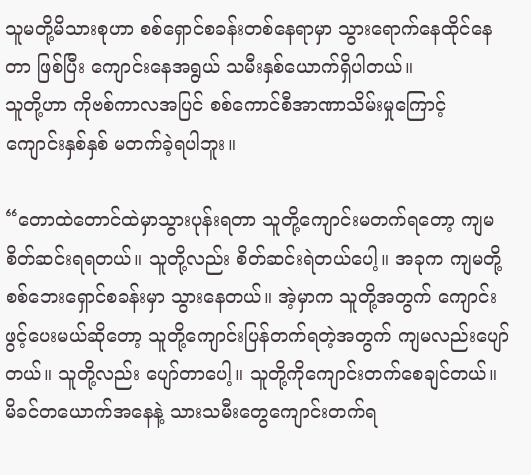သူမတို့မိသားစုဟာ စစ်ရှောင်စခန်းတစ်နေရာမှာ သွားရောက်နေထိုင်နေတာ ဖြစ်ပြီး ကျောင်းနေအရွယ် သမီးနှစ်ယောက်ရှိပါတယ်။
သူတို့ဟာ ကိုဗစ်ကာလအပြင် စစ်ကောင်စီအာဏာသိမ်းမှုကြောင့် ကျောင်းနှစ်နှစ် မတက်ခဲ့ရပါဘူး။

“တောထဲတောင်ထဲမှာသွားပုန်းရတာ သူတို့ကျောင်းမတက်ရတော့ ကျမစိတ်ဆင်းရရတယ်။ သူတို့လည်း စိတ်ဆင်းရဲတယ်ပေါ့။ အခုက ကျမတို့ စစ်ဘေးရှောင်စခန်းမှာ သွားနေတယ်။ အဲ့မှာက သူတို့အတွက်‌ ကျောင်းဖွင့်ပေးမယ်ဆိုတော့ သူတို့ကျောင်းပြန်တက်ရတဲ့အတွက် ကျမလည်းပျော်တယ်။ သူတို့လည်း ပျော်တာပေါ့။ သူတို့ကိုကျောင်းတက်စေချင်တယ်။ မိခင်တယောက်အနေနဲ့ သားသမီးတွေကျောင်းတက်ရ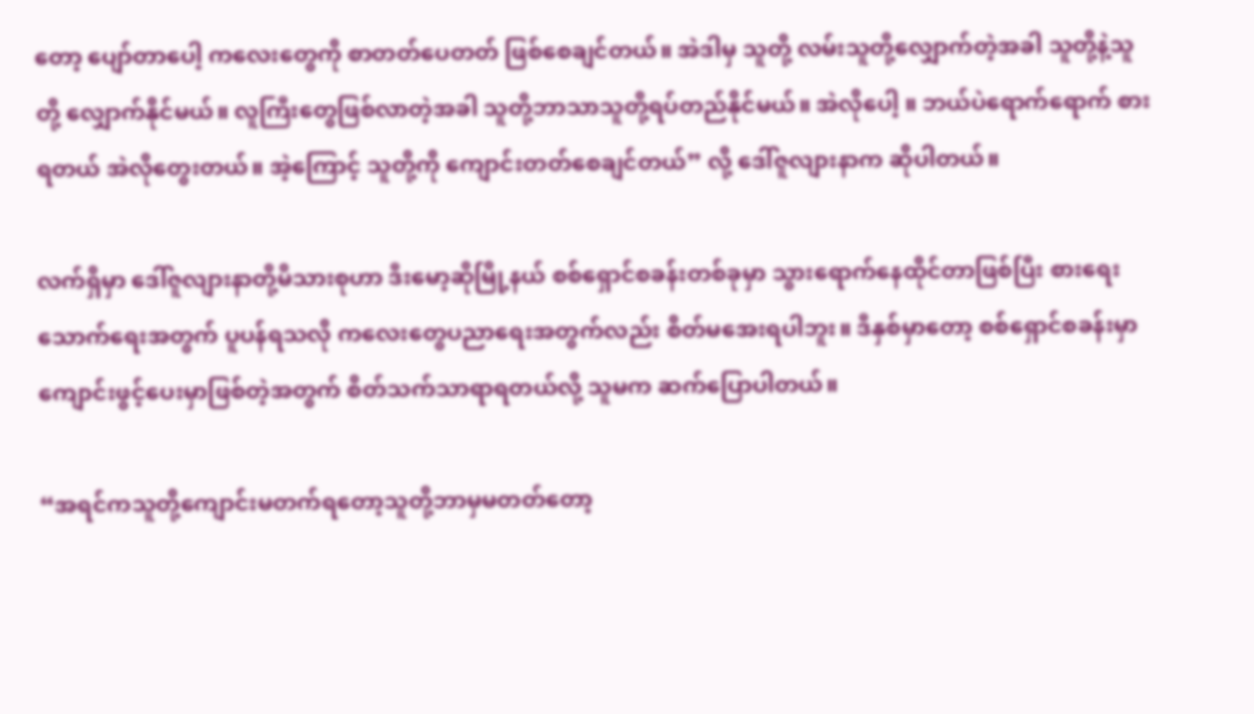တော့ ပျော်တာပေါ့ ကလေးတွေကို စာတတ်ပေတတ် ဖြစ်စေချင်တယ်။ အဲဒါမှ သူတို့ လမ်းသူတို့လျှောက်တဲ့အခါ သူတို့နဲ့သူတို့ လျှောက်နိုင်မယ်။ လူကြီးတွေဖြစ်လာတဲ့အခါ သူတို့ဘာသာသူတို့ရပ်တည်နိုင်မယ်။ အဲလိုပေါ့ ။ ဘယ်ပဲရောက်ရောက် စားရတယ် အဲလိုတွေးတယ်။ အဲ့ကြောင့် သူတို့ကို ကျောင်းတတ်စေချင်တယ်” လို့ ဒေါ်ဇူလျားနာက ဆိုပါတယ်။

လက်ရှိမှာ ဒေါ်ဇူလျားနာတို့မိသားစုဟာ ဒီးမော့ဆိုမြို့နယ် စစ်ရှောင်စခန်းတစ်ခုမှာ သွားရောက်နေထိုင်တာဖြစ်ပြီး စားရေးသောက်ရေးအတွက် ပူပန်ရသလို ကလေးတွေပညာရေးအတွက်လည်း စိတ်မအေးရပါဘူး။ ဒီနှစ်မှာ‌တော့ စစ်ရှောင်စခန်းမှာ ကျောင်းဖွင့်ပေးမှာဖြစ်တဲ့အတွက် စိတ်သက်သာရာရတယ်လို့ သူမက ဆက်ပြောပါတယ်။

“အရင်ကသူတို့ကျောင်းမတက်ရတော့သူတို့ဘာမှမတတ်တော့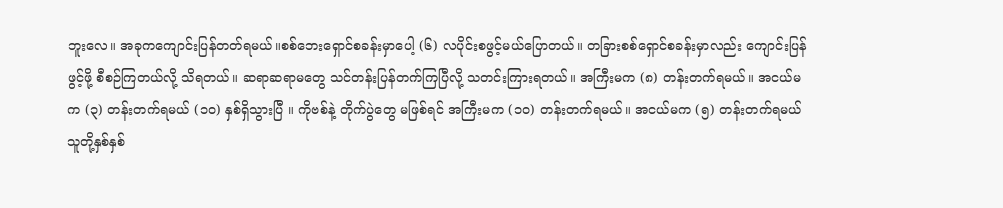ဘူးလေ။ အခုကကျောင်းပြန်တတ်ရမယ်။စစ်ဘေးရှောင်စခန်းမှာပေါ့ (၆) လပိုင်းစဖွင့်မယ်ပြောတယ်။ တခြားစစ်ရှောင်စခန်းမှာလည်း ကျောင်းပြန်ဖွင့်ဖို့ စီစဉ်ကြတယ်လို့ သိရတယ်။ ဆရာဆရာမတွေ သင်တန်းပြန်တက်ကြပြီလို့ သတင်းကြားရတယ်။ အကြီးမက (၈) တန်းတက်ရမယ်။ အငယ်မက (၃) တန်းတက်ရမယ် (၁၀) နှစ်ရှိသွားပြီ ။ ကိုဗစ်နဲ့ တိုက်ပွဲတွေ မဖြစ်ရင် အကြီးမက (၁၀) တန်းတက်ရမယ်။ အငယ်မက (၅) တန်းတက်ရမယ် သူတို့နှစ်နှစ်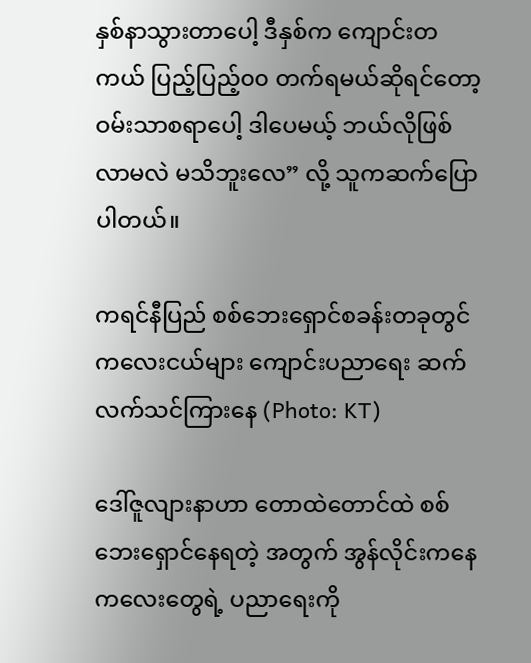နှစ်နာသွားတာ‌ပေါ့ ဒီနှစ်က ကျောင်းတကယ် ပြည့်ပြည့်၀၀ တက်ရမယ်ဆိုရင်တော့ ဝမ်းသာစရာပေါ့ ဒါပေမယ့် ဘယ်လိုဖြစ်လာမလဲ မသိဘူးလေ” လို့ သူကဆက်ပြောပါတယ်။

ကရင်နီပြည် စစ်ဘေးရှောင်စခန်းတခုတွင် ကလေးငယ်များ ကျောင်းပညာရေး ဆက်လက်သင်ကြားနေ (Photo: KT)

ဒေါ်ဇူလျားနာဟာ တောထဲတောင်ထဲ စစ်ဘေးရှောင်နေရတဲ့ အတွက် အွန်လိုင်းကနေ ကလေးတွေရဲ့ ပညာရေးကို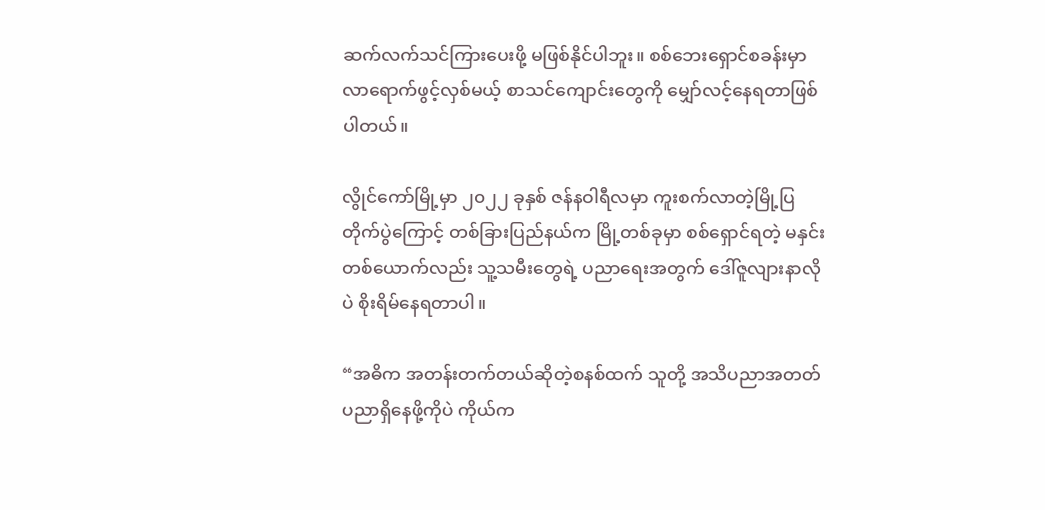ဆက်လက်သင်ကြားပေးဖို့ မဖြစ်နိုင်ပါဘူး။ စစ်ဘေးရှောင်စခန်းမှာ လာရောက်ဖွင့်လှစ်မယ့် စာသင်ကျောင်းတွေကို မျှော်လင့်နေရတာဖြစ်ပါတယ်။

လွိုင်ကော်မြို့မှာ ၂၀၂၂ ခုနှစ် ဇန်နဝါရီလမှာ ကူးစက်လာတဲ့မြို့ပြတိုက်ပွဲကြောင့် တစ်ခြားပြည်နယ်က မြို့တစ်ခုမှာ စစ်ရှောင်ရတဲ့ မနှင်းတစ်ယောက်လည်း သူ့သမီးတွေရဲ့ ပညာရေးအတွက် ဒေါ်ဇူလျားနာလိုပဲ စိုးရိမ်နေရတာပါ။

“အဓိက အတန်းတက်တယ်ဆိုတဲ့စနစ်ထက် သူတို့ အသိပညာအတတ်ပညာရှိနေဖို့ကိုပဲ ကိုယ်က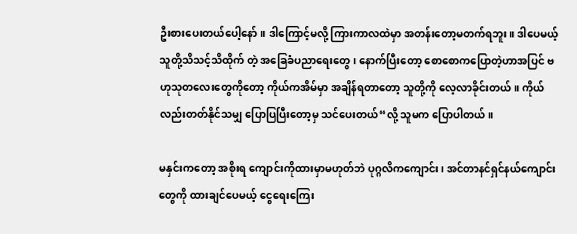ဦးစားပေးတယ်ပေါ့နော်။ ဒါကြောင့်မလို့ ကြားကာလထဲမှာ အတန်းတော့မတက်ရဘူး။ ဒါပေမယ့် သူတို့သိသင့်သိထိုက် တဲ့ အခြေခံပညာရေးတွေ၊ နောက်ပြီးတော့ စောစောကပြောတဲ့ဟာအပြင် ဗဟုသုတလေးတွေကိုတော့ ကိုယ်ကအိမ်မှာ အချိန်ရတာတော့ သူတို့ကို လေ့လာခိုင်းတယ်။ ကိုယ်လည်းတတ်နိုင်သမျှ ပြောပြပြီးတော့မှ သင်ပေးတယ်“လို့ သူမက ပြောပါတယ်။

မနှင်းကတော့ အစိုးရ ကျောင်းကိုထားမှာမဟုတ်ဘဲ ပုဂ္ဂလိကကျောင်း၊ အင်တာနင်ရှင်နယ်ကျောင်းတွေကို ထားချင်ပေမယ့် ငွေရေးကြေး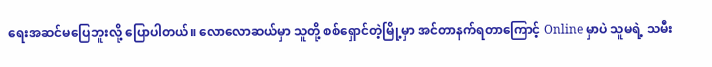ရေးအဆင်မပြေဘူးလို့ ပြောပါတယ်။ လောလောဆယ်မှာ သူတို့ စစ်ရှောင်တဲ့မြို့မှာ အင်တာနက်ရတာကြောင့် Online မှာပဲ သူမရဲ့ သမီး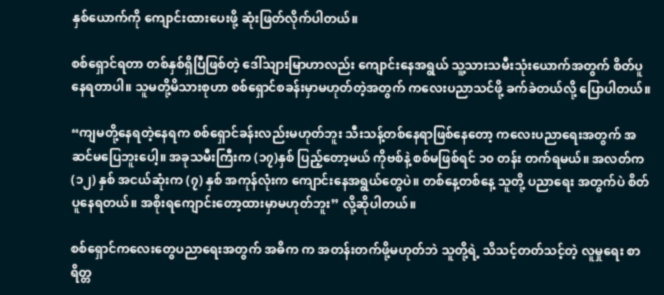နှစ်ယောက်ကို ကျောင်းထားပေးဖို့ ဆုံးဖြတ်လိုက်ပါတယ်။

စစ်ရှောင်ရတာ တစ်နှစ်ရှိပြီဖြစ်တဲ့ ဒေါ်သျားမြာဟာလည်း ကျောင်းနေအရွယ် သူ့သားသမီးသုံးယောက်အတွက် စိတ်ပူနေရတာပါ။ သူမတို့မိသားစုဟာ စစ်ရှောင်စခန်းမှာမဟုတ်တဲ့အတွက် ကလေးပညာသင်ဖို့ ခက်ခဲတယ်လို့ ပြောပါတယ်။

“ကျမတို့နေရတဲ့နေရက စစ်ရှောင်ခန်းလည်းမဟုတ်ဘူး သီးသန့်တစ်နေရာဖြစ်နေတော့ ကလေးပညာရေးအတွက် အဆင်မပြေဘူးပေါ့။ အခုသမီးကြီးက (၁၇)နှစ် ပြည့်တော့မယ် ကိုဗစ်နဲ့ စစ်မဖြစ်ရင် ၁၀ တန်း တက်ရမယ်။ အလတ်က (၁၂) နှစ် အငယ်ဆုံးက (၇) နှစ် အကုန်လုံးက ကျောင်းနေအရွယ်တွေပဲ။ တစ်နေ့တစ်နေ့ သူတို့ ပညာရေး အတွက်ပဲ စိတ်ပူနေရတယ်။ အစိုးရကျောင်းတော့ထားမှာမဟုတ်ဘူး” လို့ဆိုပါတယ်။

စစ်ရှောင်ကလေးတွေပညာရေးအတွက် အဓိက က အတန်းတက်ဖို့မဟုတ်ဘဲ သူတို့ရဲ့ သိသင့်တတ်သင့်တဲ့ လူမှုရေး စာရိတ္တ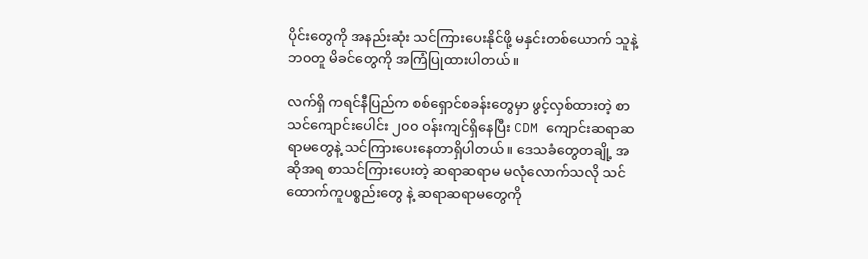ပိုင်းတွေကို အနည်းဆုံး သင်ကြားပေးနိုင်ဖို့ မနှင်းတစ်ယောက် သူနဲ့ဘ၀တူ မိခင်တွေကို အကြံပြုထားပါတယ်။

လက်ရှိ ကရင်နီပြည်က စစ်ရှောင်စခန်းတွေမှာ ဖွင့်လှစ်ထားတဲ့ စာသင်ကျောင်းပေါင်း ၂၀၀ ဝန်းကျင်ရှိနေပြီး CDM ကျောင်းဆရာဆရာမတွေနဲ့ သင်ကြားပေးနေတာရှိပါတယ်။ ဒေသခံတွေတချို့ အဆိုအရ စာသင်ကြားပေးတဲ့ ဆရာဆရာမ မလုံလောက်သလို သင်ထောက်ကူပစ္စည်းတွေ နဲ့ ဆရာဆရာမတွေကို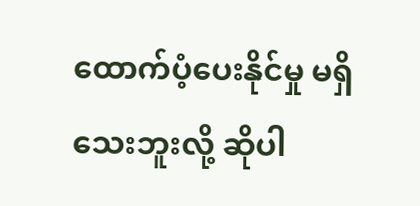ထောက်ပံ့ပေးနိုင်မှု မရှိသေးဘူးလို့ ဆိုပါ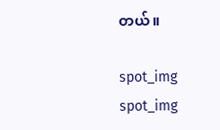တယ်။

spot_img
spot_img